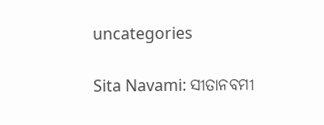uncategories

Sita Navami: ସୀତାନବମୀ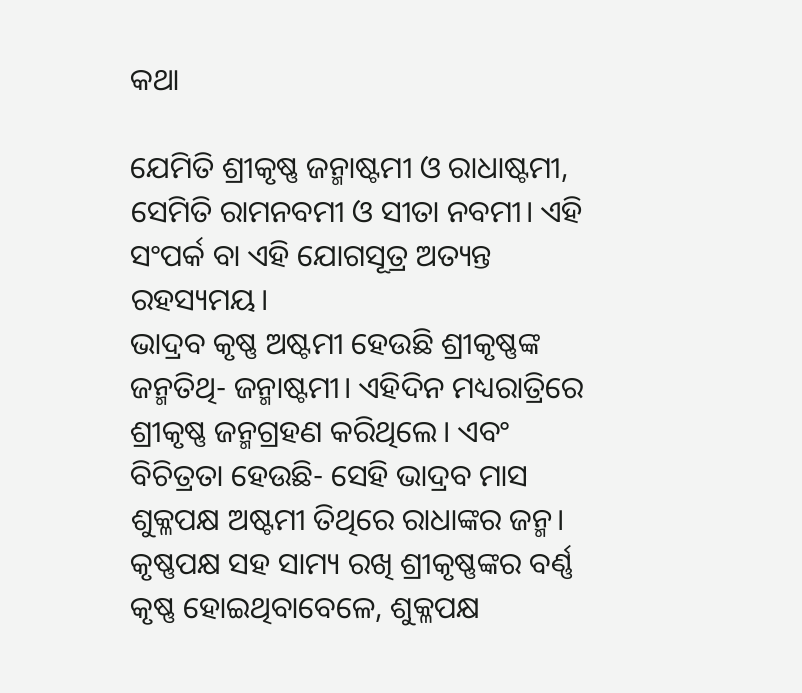କଥା

ଯେମିତି ଶ୍ରୀକୃଷ୍ଣ ଜନ୍ମାଷ୍ଟମୀ ଓ ରାଧାଷ୍ଟମୀ, ସେମିତି ରାମନବମୀ ଓ ସୀତା ନବମୀ। ଏହି ସଂପର୍କ ବା ଏହି ଯୋଗସୂତ୍ର ଅତ୍ୟନ୍ତ ରହସ୍ୟମୟ।
ଭାଦ୍ରବ କୃ‌ଷ୍ଣ ଅଷ୍ଟମୀ ହେଉଛି ଶ୍ରୀକୃଷ୍ଣଙ୍କ ଜନ୍ମତିଥି- ଜନ୍ମାଷ୍ଟମୀ। ଏହିଦିନ ମଧ୍ୟରାତ୍ରିରେ ଶ୍ରୀକୃଷ୍ଣ ଜନ୍ମଗ୍ରହଣ କରିଥିଲେ। ଏବଂ ବିଚିତ୍ରତା ହେଉଛି- ସେହି ଭାଦ୍ରବ ମାସ ଶୁକ୍ଳପକ୍ଷ ଅଷ୍ଟମୀ ତିଥିରେ ରାଧାଙ୍କର ଜନ୍ମ। କୃଷ୍ଣପକ୍ଷ ସହ ସାମ୍ୟ ରଖି ଶ୍ରୀକୃଷ୍ଣଙ୍କର ବର୍ଣ୍ଣ କୃଷ୍ଣ ହୋଇଥିବାବେଳେ, ଶୁକ୍ଳପକ୍ଷ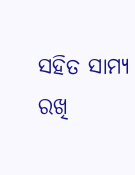ସହିତ ସାମ୍ୟ ରଖି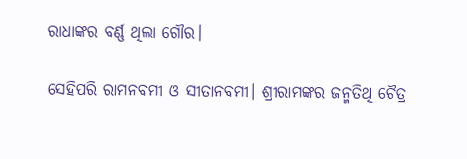ରାଧାଙ୍କର ବର୍ଣ୍ଣ ଥିଲା ଗୌର।

ସେହିପରି ରାମନବମୀ ଓ ସୀତାନବମୀ। ଶ୍ରୀରାମଙ୍କର ଜନ୍ମତିଥି ଚୈତ୍ର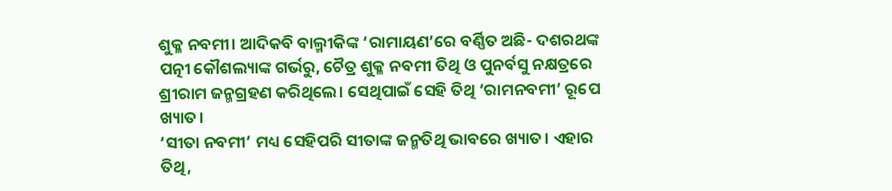ଶୁକ୍ଳ ନବମୀ। ଆଦିକବି ବାଲ୍ମୀକିଙ୍କ ‘ରାମାୟଣ’ରେ ବର୍ଣ୍ଣିତ ଅଛି- ଦଶରଥଙ୍କ ପତ୍ନୀ କୌଶଲ୍ୟାଙ୍କ ଗର୍ଭରୁ, ଚୈତ୍ର ଶୁକ୍ଳ ନବମୀ ତିଥି ଓ ପୁନର୍ବସୁ ନକ୍ଷତ୍ରରେ ଶ୍ରୀରାମ ଜନ୍ମଗ୍ରହଣ କରିଥିଲେ। ସେଥିପାଇଁ ସେହି ତିଥି ‘ରାମନବମୀ’ ରୂପେ ଖ୍ୟାତ।
‘ସୀତା ନବମୀ’ ମଧ୍ୟ ସେହିପରି ସୀତାଙ୍କ ଜନ୍ମତିଥି ଭାବରେ ଖ୍ୟାତ। ଏହାର ତିଥି,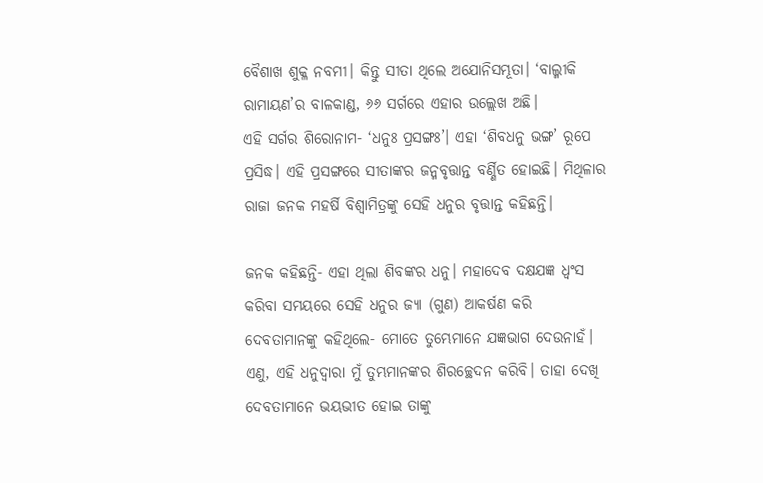ବୈଶାଖ ଶୁକ୍ଳ ନବମୀ। କିନ୍ତୁ ସୀତା ଥିଲେ ଅଯୋନିସମ୍ଭୂତା। ‘ବାଲ୍ମୀକି ରାମାୟଣ’ର ବାଳକାଣ୍ଡ, ୬୬ ସର୍ଗରେ ଏହାର ଉଲ୍ଲେଖ ଅଛି।
ଏହି ସର୍ଗର ଶିରୋନାମ- ‘ଧନୁଃ ପ୍ରସଙ୍ଗଃ’। ଏହା ‘ଶିବଧନୁ ଭଙ୍ଗ’ ରୂପେ ପ୍ରସିଦ୍ଧ। ଏହି ପ୍ରସଙ୍ଗରେ ସୀତାଙ୍କର ଜନ୍ମବୃତ୍ତାନ୍ତ ବର୍ଣ୍ଣିତ ହୋଇଛି। ମିଥିଳାର ରାଜା ଜନକ ମହର୍ଷି ବିଶ୍ବାମିତ୍ରଙ୍କୁ ସେହି ଧନୁର ବୃତ୍ତାନ୍ତ କହିଛନ୍ତି।

ଜନକ କହିଛନ୍ତି- ଏହା ଥିଲା ଶିବଙ୍କର ଧନୁ। ମହାଦେବ ଦକ୍ଷଯଜ୍ଞ ଧ୍ବଂସ କରିବା ସମୟରେ ସେହି ଧନୁର ଜ୍ୟା (ଗୁଣ) ଆକର୍ଷଣ କରି ଦେବତାମାନଙ୍କୁ କହିଥିଲେ- ମୋତେ ତୁମ୍ଭେମାନେ ଯଜ୍ଞଭାଗ ଦେଉନାହଁ। ଏଣୁ, ଏହି ଧନୁଦ୍ବାରା ମୁଁ ତୁମ୍ଭମାନଙ୍କର ଶିରଚ୍ଛେଦନ କରିବି। ତାହା ଦେଖି ଦେବତାମାନେ ଭୟଭୀତ ହୋଇ ତାଙ୍କୁ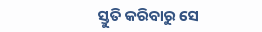ସ୍ତୁତି କରିବାରୁ ସେ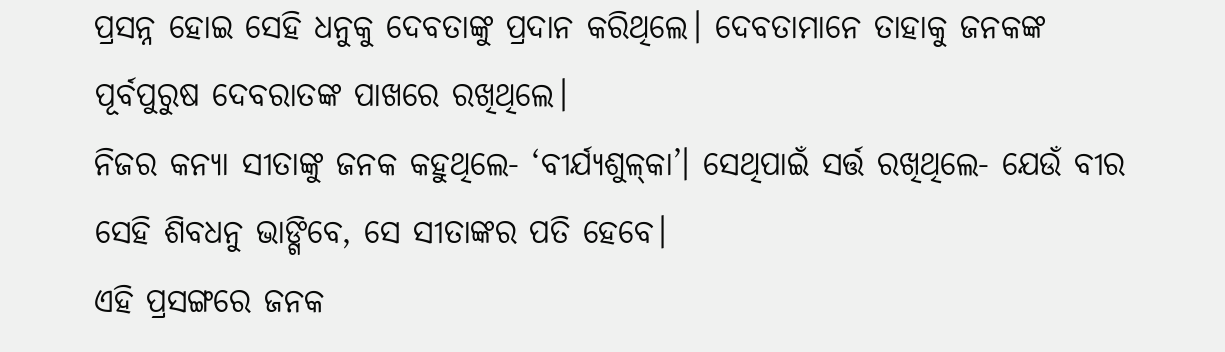ପ୍ରସନ୍ନ ହୋଇ ସେହି ଧନୁକୁ ଦେବତାଙ୍କୁ ପ୍ରଦାନ କରିଥିଲେ। ଦେବତାମାନେ ତାହାକୁ ଜନକଙ୍କ ପୂର୍ବପୁରୁଷ ଦେବରାତଙ୍କ ପାଖରେ ରଖିଥିଲେ।
ନିଜର କନ୍ୟା ସୀତାଙ୍କୁ ଜନକ କହୁଥିଲେ- ‘ବୀର୍ଯ୍ୟଶୁଳ୍‌କା’। ସେଥିପାଇଁ ସର୍ତ୍ତ ରଖିଥିଲେ- ଯେଉଁ ବୀର ସେହି ଶିବଧନୁ ଭାଙ୍ଗିବେ, ସେ ସୀତାଙ୍କର ପତି ହେବେ।
ଏହି ପ୍ରସଙ୍ଗରେ ଜନକ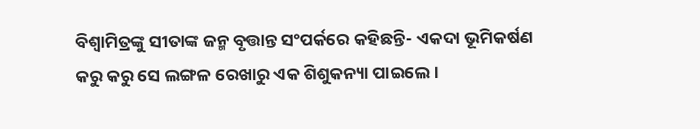ବିଶ୍ବାମିତ୍ରଙ୍କୁ ସୀତାଙ୍କ ଜନ୍ମ ବୃତ୍ତାନ୍ତ ସଂପର୍କରେ କହିଛନ୍ତି- ଏକଦା ଭୂମିକର୍ଷଣ କରୁ କରୁ ସେ ଲଙ୍ଗଳ ରେଖାରୁ ଏକ ଶିଶୁକନ୍ୟା ପାଇଲେ।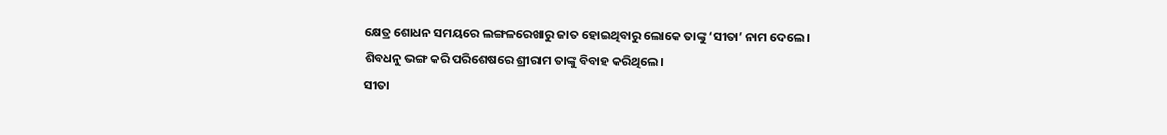କ୍ଷେତ୍ର ଶୋଧନ ସମୟରେ ଲଙ୍ଗଳରେଖାରୁ ଜାତ ହୋଇଥିବାରୁ ଲୋକେ ତାଙ୍କୁ ‘ସୀତା’ ନାମ ଦେଲେ।
ଶିବଧନୁ ଭଙ୍ଗ କରି ପରିଶେଷରେ ଶ୍ରୀରାମ ତାଙ୍କୁ ବିବାହ କରିଥିଲେ।
ସୀତା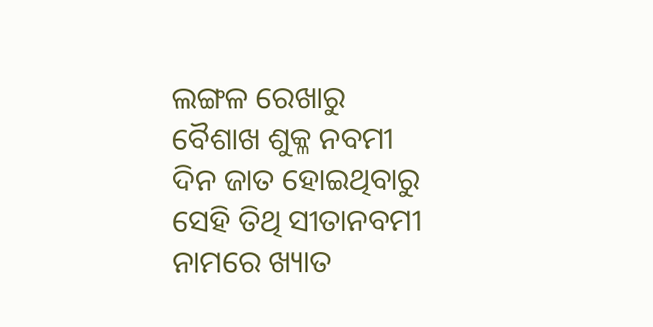ଲଙ୍ଗଳ ରେଖାରୁ ବୈଶାଖ ଶୁକ୍ଳ ନବମୀ ଦିନ ଜାତ ହୋଇଥିବାରୁ ସେହି ତିଥି ସୀତାନବମୀ ନାମରେ ଖ୍ୟାତ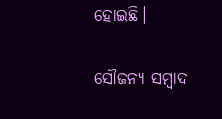ହୋଇଛି।

ସୌଜନ୍ୟ ସମ୍ବାଦ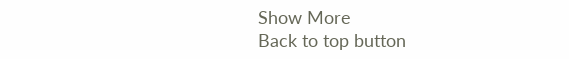Show More
Back to top button